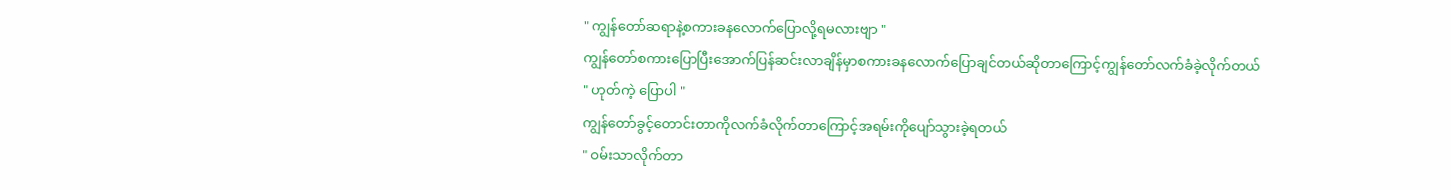" ကျွန်တော်ဆရာနဲ့စကားခနလောက်ပြောလို့ရမလားဗျာ "
ကျွန်တော်စကားပြောပြီးအောက်ပြန်ဆင်းလာချိန်မှာစကားခနလောက်ပြောချင်တယ်ဆိုတာကြောင့်ကျွန်တော်လက်ခံခဲ့လိုက်တယ်
" ဟုတ်ကဲ့ ပြောပါ "
ကျွန်တော်ခွင့်တောင်းတာကိုလက်ခံလိုက်တာကြောင့်အရမ်းကိုပျော်သွားခဲ့ရတယ်
" ဝမ်းသာလိုက်တာ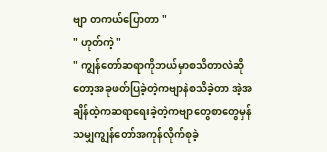ဗျာ တကယ်ပြောတာ "
" ဟုတ်ကဲ့ "
" ကျွန်တော်ဆရာကိုဘယ်မှာစသိတာလဲဆိုတော့အခုဖတ်ပြခဲ့တဲ့ကဗျာနဲစသိခဲ့တာ အဲ့အချိန်ထဲ့ကဆရာရေးခဲ့တဲ့ကဗျာတွေစာတွေမှန်သမျှကျွန်တော်အကုန်လိုက်စုခဲ့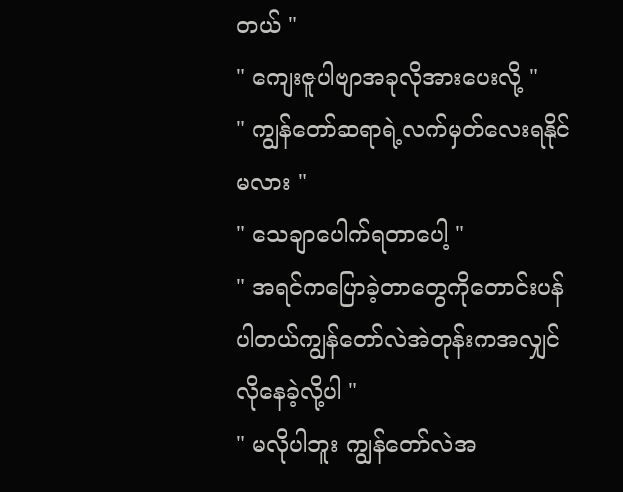တယ် "
" ကျေးဇူပါဗျာအခုလိုအားပေးလို့ "
" ကျွန်တော်ဆရာရဲ့လက်မှတ်လေးရနိုင်မလား "
" သေချာပေါက်ရတာပေါ့ "
" အရင်ကပြောခဲ့တာတွေကိုတောင်းပန်ပါတယ်ကျွန်တော်လဲအဲတုန်းကအလျှင်လိုနေခဲ့လို့ပါ "
" မလိုပါဘူး ကျွန်တော်လဲအ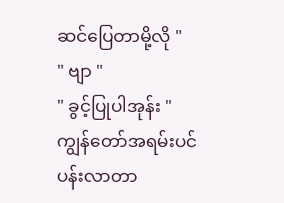ဆင်ပြေတာမို့လို "
" ဗျာ "
" ခွင့်ပြုပါအုန်း "
ကျွန်တော်အရမ်းပင်ပန်းလာတာ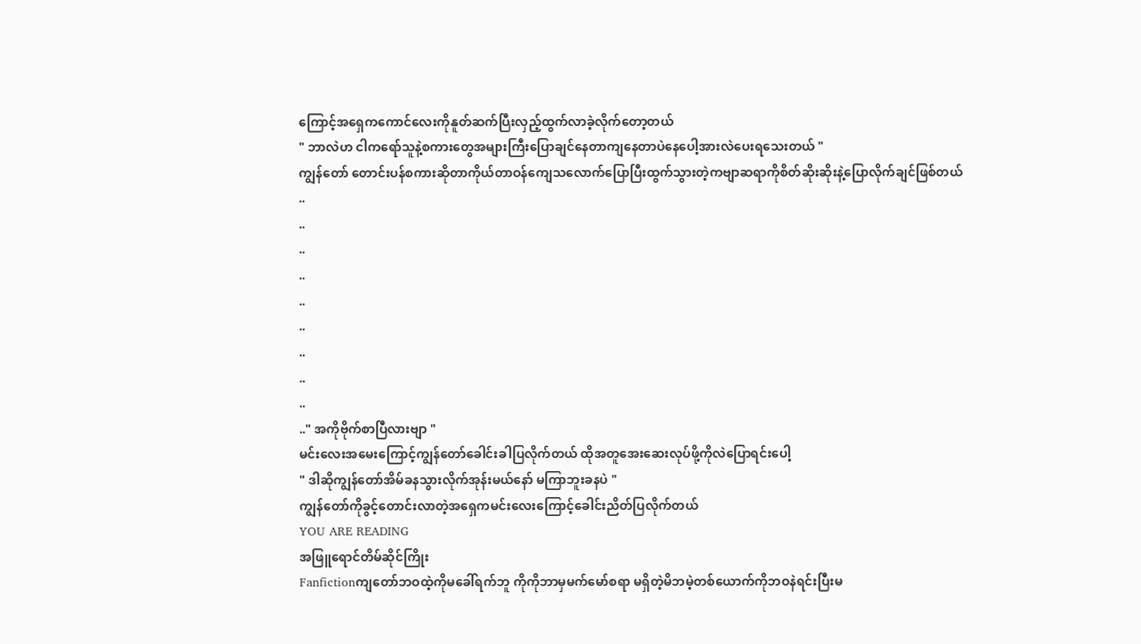ကြောင့်အရှေကကောင်လေးကိုနူတ်ဆက်ပြီးလှည့်ထွက်လာခဲ့လိုက်တော့တယ်
" ဘာလဲဟ ငါကရော်သူနဲ့စကားတွေအများကြီးပြောချင်နေတာကျနေတာပဲနေပေါ့အားလဲပေးရသေးတယ် "
ကျွန်တော် တောင်းပန်စကားဆိုတာကိုယ်တာဝန်ကျေသလောက်ပြောပြီးထွက်သွားတဲ့ကဗျာဆရာကိုစိတ်ဆိုးဆိုးနဲ့ပြောလိုက်ချင်ဖြစ်တယ်
..
..
..
..
..
..
..
..
..
.." အကိုဗိုက်စာပြီလားဗျာ "
မင်းလေးအမေးကြောင့်ကျွန်တော်ခေါင်းခါပြလိုက်တယ် ထိုအတူအေးဆေးလုပ်ဖို့ကိုလဲပြောရင်းပေါ့
" ဒါဆိုကျွန်တော်အိမ်ခနသွားလိုက်အုန်းမယ်နော် မကြာဘူးခနပဲ "
ကျွန်တော်ကိုခွင့်တောင်းလာတဲ့အရှေကမင်းလေးကြောင့်ခေါင်းညိတ်ပြလိုက်တယ်
YOU ARE READING
အဖြူရောင်တိမ်ဆိုင်ကြိုး
Fanfictionကျတော်ဘဝထဲ့ကိုမခေါ်ရက်ဘူ ကိုကိုဘာမှမက်မော်စရာ မရှိတဲ့မိဘမဲ့တစ်ယောက်ကိုဘဝနဲရင်းပြီးမ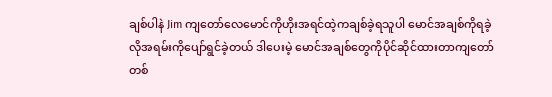ချစ်ပါနဲ Jim ကျတော်လေမောင်ကိုဟိုးအရင်ထဲ့ကချစ်ခဲ့ရသူပါ မောင်အချစ်ကိုရခဲ့လိုအရမ်းကိုပျော်ရွင်ခဲ့တယ် ဒါပေးမဲ့ မောင်အချစ်တွေကိုပိုင်ဆိုင်ထားတာကျတော်တစ်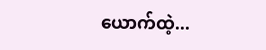ယောက်ထဲ့...